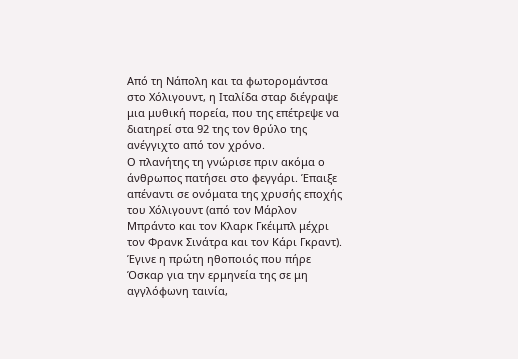Από τη Νάπολη και τα φωτορομάντσα στο Χόλιγουντ, η Ιταλίδα σταρ διέγραψε μια μυθική πορεία, που της επέτρεψε να διατηρεί στα 92 της τον θρύλο της ανέγγιχτο από τον χρόνο.
Ο πλανήτης τη γνώρισε πριν ακόμα ο άνθρωπος πατήσει στο φεγγάρι. Έπαιξε απέναντι σε ονόματα της χρυσής εποχής του Χόλιγουντ (από τον Μάρλον Μπράντο και τον Κλαρκ Γκέιμπλ μέχρι τον Φρανκ Σινάτρα και τον Κάρι Γκραντ). Έγινε η πρώτη ηθοποιός που πήρε Όσκαρ για την ερμηνεία της σε μη αγγλόφωνη ταινία,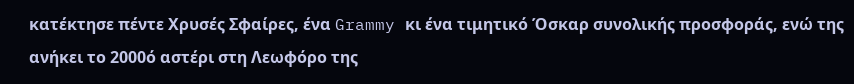κατέκτησε πέντε Χρυσές Σφαίρες, ένα Grammy κι ένα τιμητικό Όσκαρ συνολικής προσφοράς, ενώ της ανήκει το 2000ό αστέρι στη Λεωφόρο της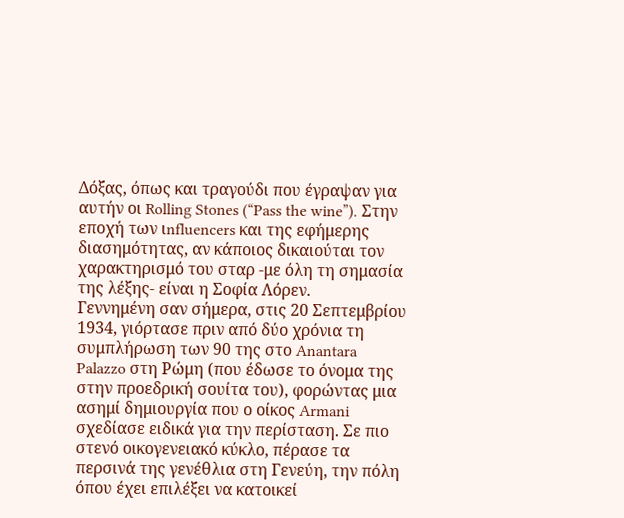Δόξας, όπως και τραγούδι που έγραψαν για αυτήν οι Rolling Stones (“Pass the wine”). Στην εποχή των ιnfluencers και της εφήμερης διασημότητας, αν κάποιος δικαιούται τον χαρακτηρισμό του σταρ -με όλη τη σημασία της λέξης- είναι η Σοφία Λόρεν.
Γεννημένη σαν σήμερα, στις 20 Σεπτεμβρίου 1934, γιόρτασε πριν από δύο χρόνια τη συμπλήρωση των 90 της στο Anantara Palazzo στη Ρώμη (που έδωσε το όνομα της στην προεδρική σουίτα του), φορώντας μια ασημί δημιουργία που ο οίκος Armani σχεδίασε ειδικά για την περίσταση. Σε πιο στενό οικογενειακό κύκλο, πέρασε τα περσινά της γενέθλια στη Γενεύη, την πόλη όπου έχει επιλέξει να κατοικεί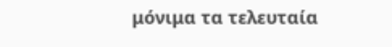μόνιμα τα τελευταία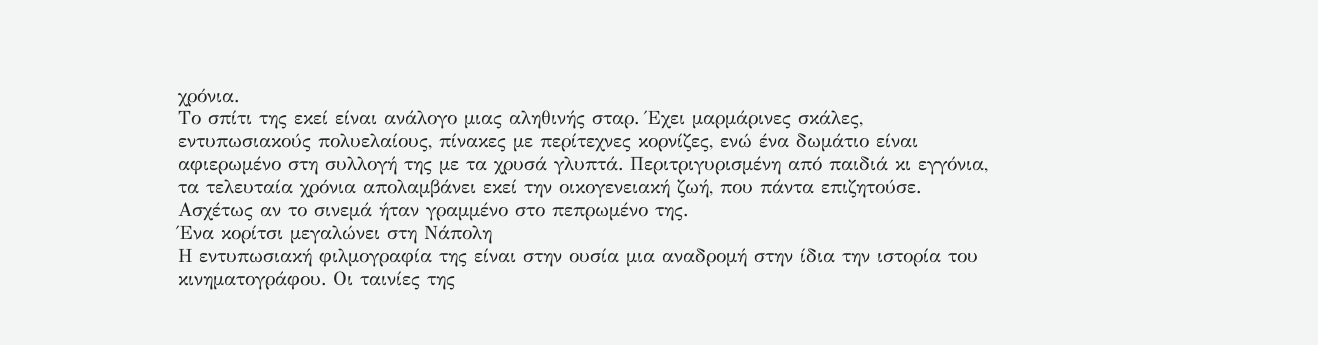χρόνια.
Το σπίτι της εκεί είναι ανάλογο μιας αληθινής σταρ. Έχει μαρμάρινες σκάλες, εντυπωσιακούς πολυελαίους, πίνακες με περίτεχνες κορνίζες, ενώ ένα δωμάτιο είναι αφιερωμένο στη συλλογή της με τα χρυσά γλυπτά. Περιτριγυρισμένη από παιδιά κι εγγόνια, τα τελευταία χρόνια απολαμβάνει εκεί την οικογενειακή ζωή, που πάντα επιζητούσε. Ασχέτως αν το σινεμά ήταν γραμμένο στο πεπρωμένο της.
Ένα κορίτσι μεγαλώνει στη Νάπολη
Η εντυπωσιακή φιλμογραφία της είναι στην ουσία μια αναδρομή στην ίδια την ιστορία του κινηματογράφου. Οι ταινίες της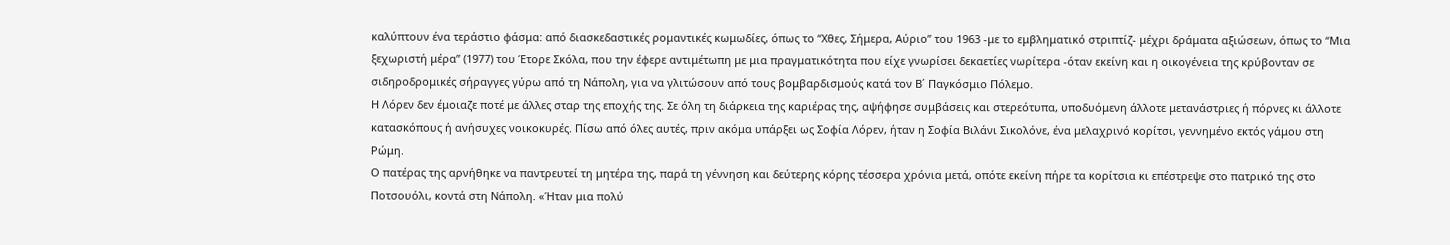καλύπτουν ένα τεράστιο φάσμα: από διασκεδαστικές ρομαντικές κωμωδίες, όπως το “Χθες, Σήμερα, Αύριο” του 1963 -με το εμβληματικό στριπτίζ- μέχρι δράματα αξιώσεων, όπως το “Μια ξεχωριστή μέρα” (1977) του Έτορε Σκόλα, που την έφερε αντιμέτωπη με μια πραγματικότητα που είχε γνωρίσει δεκαετίες νωρίτερα -όταν εκείνη και η οικογένεια της κρύβονταν σε σιδηροδρομικές σήραγγες γύρω από τη Νάπολη, για να γλιτώσουν από τους βομβαρδισμούς κατά τον Β΄ Παγκόσμιο Πόλεμο.
Η Λόρεν δεν έμοιαζε ποτέ με άλλες σταρ της εποχής της. Σε όλη τη διάρκεια της καριέρας της, αψήφησε συμβάσεις και στερεότυπα, υποδυόμενη άλλοτε μετανάστριες ή πόρνες κι άλλοτε κατασκόπους ή ανήσυχες νοικοκυρές. Πίσω από όλες αυτές, πριν ακόμα υπάρξει ως Σοφία Λόρεν, ήταν η Σοφία Βιλάνι Σικολόνε, ένα μελαχρινό κορίτσι, γεννημένο εκτός γάμου στη Ρώμη.
Ο πατέρας της αρνήθηκε να παντρευτεί τη μητέρα της, παρά τη γέννηση και δεύτερης κόρης τέσσερα χρόνια μετά, οπότε εκείνη πήρε τα κορίτσια κι επέστρεψε στο πατρικό της στο Ποτσουόλι, κοντά στη Νάπολη. «Ήταν μια πολύ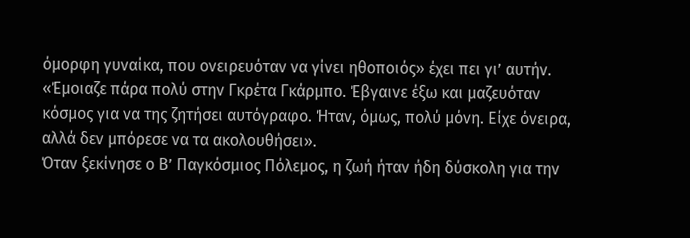όμορφη γυναίκα, που ονειρευόταν να γίνει ηθοποιός» έχει πει γι’ αυτήν. «Έμοιαζε πάρα πολύ στην Γκρέτα Γκάρμπο. Έβγαινε έξω και μαζευόταν κόσμος για να της ζητήσει αυτόγραφο. Ήταν, όμως, πολύ μόνη. Είχε όνειρα, αλλά δεν μπόρεσε να τα ακολουθήσει».
Όταν ξεκίνησε ο Β’ Παγκόσμιος Πόλεμος, η ζωή ήταν ήδη δύσκολη για την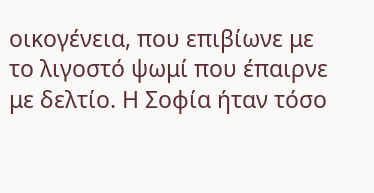οικογένεια, που επιβίωνε με το λιγοστό ψωμί που έπαιρνε με δελτίο. Η Σοφία ήταν τόσο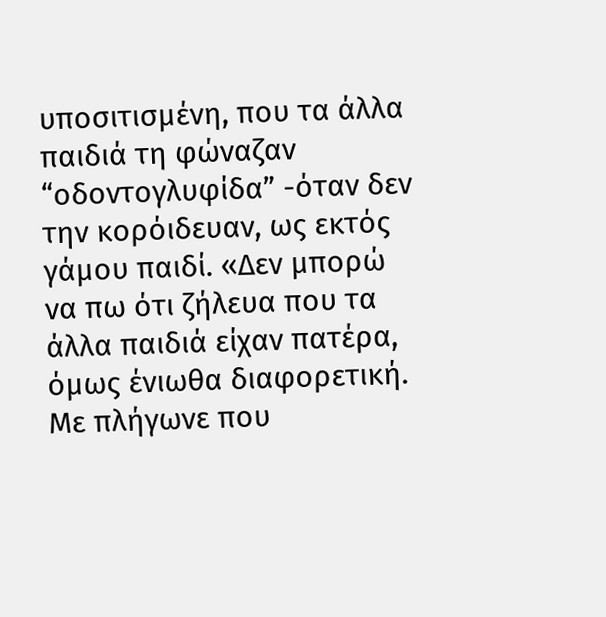υποσιτισμένη, που τα άλλα παιδιά τη φώναζαν “οδοντογλυφίδα” -όταν δεν την κορόιδευαν, ως εκτός γάμου παιδί. «Δεν μπορώ να πω ότι ζήλευα που τα άλλα παιδιά είχαν πατέρα, όμως ένιωθα διαφορετική. Με πλήγωνε που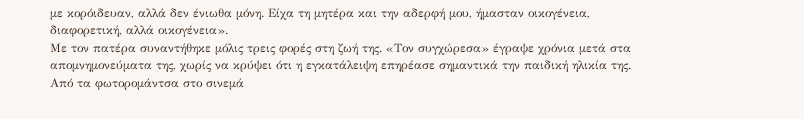με κορόιδευαν, αλλά δεν ένιωθα μόνη. Είχα τη μητέρα και την αδερφή μου, ήμασταν οικογένεια, διαφορετική, αλλά οικογένεια».
Με τον πατέρα συναντήθηκε μόλις τρεις φορές στη ζωή της. «Τον συγχώρεσα» έγραψε χρόνια μετά στα απομνημονεύματα της, χωρίς να κρύψει ότι η εγκατάλειψη επηρέασε σημαντικά την παιδική ηλικία της.
Από τα φωτορομάντσα στο σινεμά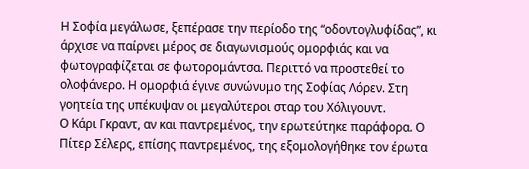Η Σοφία μεγάλωσε, ξεπέρασε την περίοδο της “οδοντογλυφίδας”, κι άρχισε να παίρνει μέρος σε διαγωνισμούς ομορφιάς και να φωτογραφίζεται σε φωτορομάντσα. Περιττό να προστεθεί το ολοφάνερο. Η ομορφιά έγινε συνώνυμο της Σοφίας Λόρεν. Στη γοητεία της υπέκυψαν οι μεγαλύτεροι σταρ του Χόλιγουντ.
Ο Κάρι Γκραντ, αν και παντρεμένος, την ερωτεύτηκε παράφορα. Ο Πίτερ Σέλερς, επίσης παντρεμένος, της εξομολογήθηκε τον έρωτα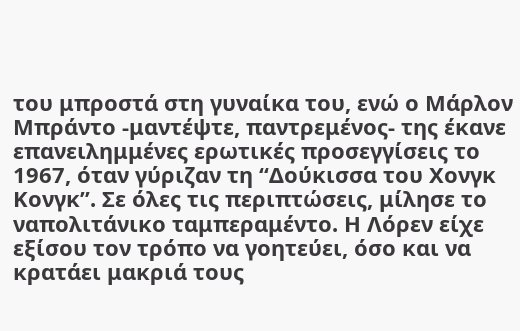του μπροστά στη γυναίκα του, ενώ ο Μάρλον Μπράντο -μαντέψτε, παντρεμένος- της έκανε επανειλημμένες ερωτικές προσεγγίσεις το 1967, όταν γύριζαν τη “Δούκισσα του Χονγκ Κονγκ”. Σε όλες τις περιπτώσεις, μίλησε το ναπολιτάνικο ταμπεραμέντο. Η Λόρεν είχε εξίσου τον τρόπο να γοητεύει, όσο και να κρατάει μακριά τους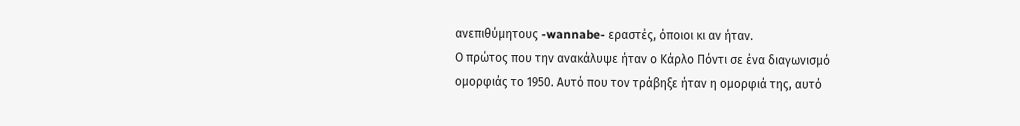ανεπιθύμητους -wannabe- εραστές, όποιοι κι αν ήταν.
Ο πρώτος που την ανακάλυψε ήταν ο Κάρλο Πόντι σε ένα διαγωνισμό ομορφιάς το 1950. Αυτό που τον τράβηξε ήταν η ομορφιά της, αυτό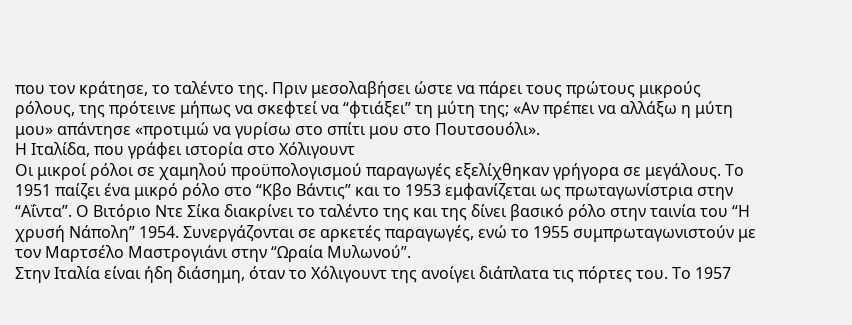που τον κράτησε, το ταλέντο της. Πριν μεσολαβήσει ώστε να πάρει τους πρώτους μικρούς ρόλους, της πρότεινε μήπως να σκεφτεί να “φτιάξει” τη μύτη της; «Αν πρέπει να αλλάξω η μύτη μου» απάντησε «προτιμώ να γυρίσω στο σπίτι μου στο Πουτσουόλι».
Η Ιταλίδα, που γράφει ιστορία στο Χόλιγουντ
Οι μικροί ρόλοι σε χαμηλού προϋπολογισμού παραγωγές εξελίχθηκαν γρήγορα σε μεγάλους. Το 1951 παίζει ένα μικρό ρόλο στο “Κβο Βάντις” και το 1953 εμφανίζεται ως πρωταγωνίστρια στην “Αΐντα”. Ο Βιτόριο Ντε Σίκα διακρίνει το ταλέντο της και της δίνει βασικό ρόλο στην ταινία του “Η χρυσή Νάπολη” 1954. Συνεργάζονται σε αρκετές παραγωγές, ενώ το 1955 συμπρωταγωνιστούν με τον Μαρτσέλο Μαστρογιάνι στην “Ωραία Μυλωνού”.
Στην Ιταλία είναι ήδη διάσημη, όταν το Χόλιγουντ της ανοίγει διάπλατα τις πόρτες του. Το 1957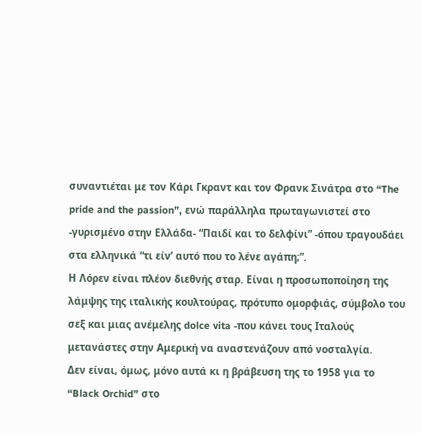συναντιέται με τον Κάρι Γκραντ και τον Φρανκ Σινάτρα στο “The pride and the passion”, ενώ παράλληλα πρωταγωνιστεί στο -γυρισμένο στην Ελλάδα- “Παιδί και το δελφίνι” -όπου τραγουδάει στα ελληνικά “τι είν’ αυτό που το λένε αγάπη;”.
Η Λόρεν είναι πλέον διεθνής σταρ. Είναι η προσωποποίηση της λάμψης της ιταλικής κουλτούρας, πρότυπο ομορφιάς, σύμβολο του σεξ και μιας ανέμελης dolce vita -που κάνει τους Ιταλούς μετανάστες στην Αμερική να αναστενάζουν από νοσταλγία.
Δεν είναι, όμως, μόνο αυτά κι η βράβευση της το 1958 για το “Black Orchid” στο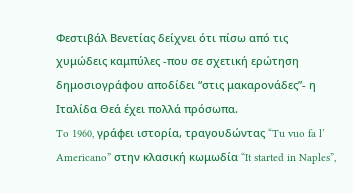Φεστιβάλ Βενετίας δείχνει ότι πίσω από τις χυμώδεις καμπύλες -που σε σχετική ερώτηση δημοσιογράφου αποδίδει “στις μακαρονάδες”- η Ιταλίδα Θεά έχει πολλά πρόσωπα.
To 1960, γράφει ιστορία, τραγουδώντας “Tu vuo fa l’ Americano” στην κλασική κωμωδία “It started in Naples”,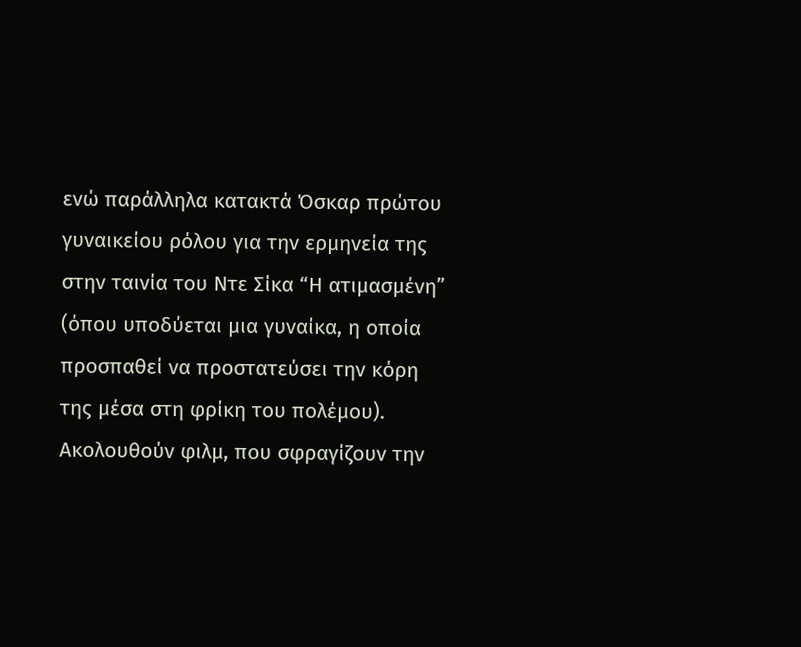ενώ παράλληλα κατακτά Όσκαρ πρώτου γυναικείου ρόλου για την ερμηνεία της στην ταινία του Ντε Σίκα “Η ατιμασμένη” (όπου υποδύεται μια γυναίκα, η οποία προσπαθεί να προστατεύσει την κόρη της μέσα στη φρίκη του πολέμου).
Ακολουθούν φιλμ, που σφραγίζουν την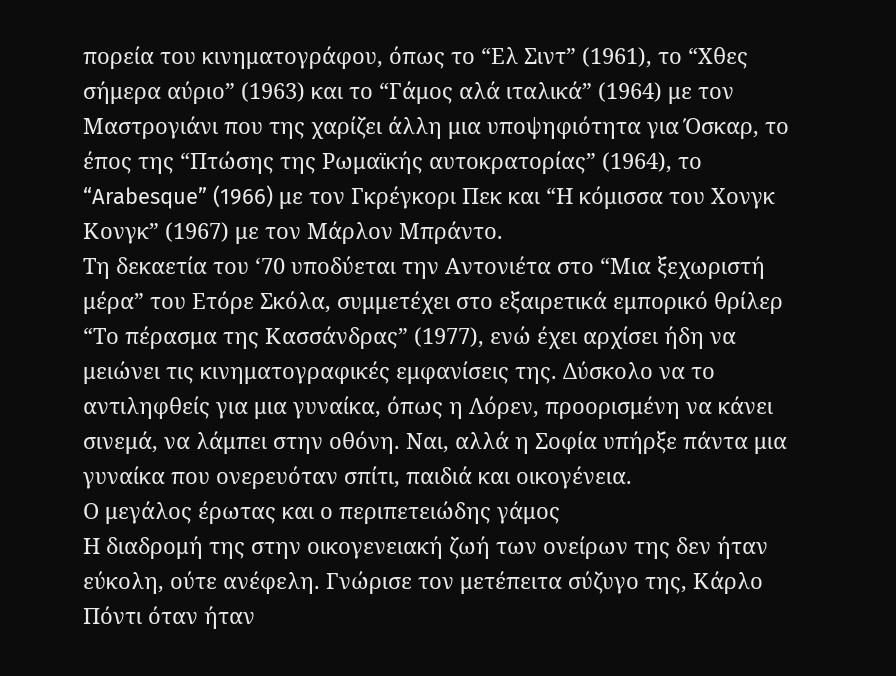πορεία του κινηματογράφου, όπως το “Ελ Σιντ” (1961), το “Χθες σήμερα αύριο” (1963) και το “Γάμος αλά ιταλικά” (1964) με τον Μαστρογιάνι που της χαρίζει άλλη μια υποψηφιότητα για Όσκαρ, το έπος της “Πτώσης της Ρωμαϊκής αυτοκρατορίας” (1964), το “Arabesque” (1966) με τον Γκρέγκορι Πεκ και “Η κόμισσα του Χονγκ Κονγκ” (1967) με τον Μάρλον Μπράντο.
Τη δεκαετία του ‘70 υποδύεται την Αντονιέτα στο “Μια ξεχωριστή μέρα” του Ετόρε Σκόλα, συμμετέχει στο εξαιρετικά εμπορικό θρίλερ “Το πέρασμα της Κασσάνδρας” (1977), ενώ έχει αρχίσει ήδη να μειώνει τις κινηματογραφικές εμφανίσεις της. Δύσκολο να το αντιληφθείς για μια γυναίκα, όπως η Λόρεν, προορισμένη να κάνει σινεμά, να λάμπει στην οθόνη. Ναι, αλλά η Σοφία υπήρξε πάντα μια γυναίκα που ονερευόταν σπίτι, παιδιά και οικογένεια.
Ο μεγάλος έρωτας και ο περιπετειώδης γάμος
Η διαδρομή της στην οικογενειακή ζωή των ονείρων της δεν ήταν εύκολη, ούτε ανέφελη. Γνώρισε τον μετέπειτα σύζυγο της, Κάρλο Πόντι όταν ήταν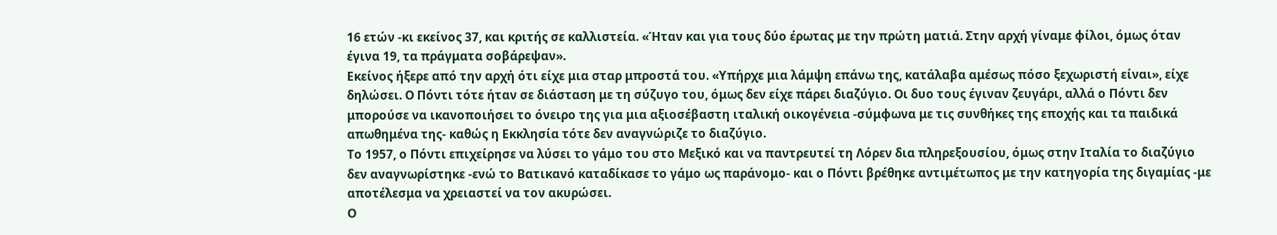16 ετών -κι εκείνος 37, και κριτής σε καλλιστεία. «Ήταν και για τους δύο έρωτας με την πρώτη ματιά. Στην αρχή γίναμε φίλοι, όμως όταν έγινα 19, τα πράγματα σοβάρεψαν».
Εκείνος ήξερε από την αρχή ότι είχε μια σταρ μπροστά του. «Υπήρχε μια λάμψη επάνω της, κατάλαβα αμέσως πόσο ξεχωριστή είναι», είχε δηλώσει. Ο Πόντι τότε ήταν σε διάσταση με τη σύζυγο του, όμως δεν είχε πάρει διαζύγιο. Οι δυο τους έγιναν ζευγάρι, αλλά ο Πόντι δεν μπορούσε να ικανοποιήσει το όνειρο της για μια αξιοσέβαστη ιταλική οικογένεια -σύμφωνα με τις συνθήκες της εποχής και τα παιδικά απωθημένα της- καθώς η Εκκλησία τότε δεν αναγνώριζε το διαζύγιο.
Το 1957, ο Πόντι επιχείρησε να λύσει το γάμο του στο Μεξικό και να παντρευτεί τη Λόρεν δια πληρεξουσίου, όμως στην Ιταλία το διαζύγιο δεν αναγνωρίστηκε -ενώ το Βατικανό καταδίκασε το γάμο ως παράνομο- και ο Πόντι βρέθηκε αντιμέτωπος με την κατηγορία της διγαμίας -με αποτέλεσμα να χρειαστεί να τον ακυρώσει.
Ο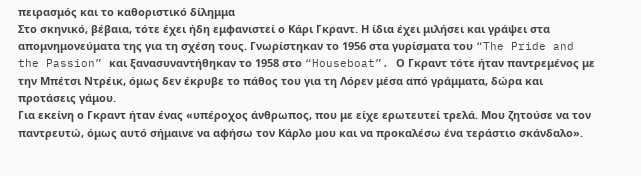πειρασμός και το καθοριστικό δίλημμα
Στο σκηνικό, βέβαια, τότε έχει ήδη εμφανιστεί ο Κάρι Γκραντ. Η ίδια έχει μιλήσει και γράψει στα απομνημονεύματα της για τη σχέση τους. Γνωρίστηκαν το 1956 στα γυρίσματα του “The Pride and the Passion” και ξανασυναντήθηκαν το 1958 στο “Houseboat”. Ο Γκραντ τότε ήταν παντρεμένος με την Μπέτσι Ντρέικ, όμως δεν έκρυβε το πάθος του για τη Λόρεν μέσα από γράμματα, δώρα και προτάσεις γάμου.
Για εκείνη ο Γκραντ ήταν ένας «υπέροχος άνθρωπος, που με είχε ερωτευτεί τρελά. Μου ζητούσε να τον παντρευτώ, όμως αυτό σήμαινε να αφήσω τον Κάρλο μου και να προκαλέσω ένα τεράστιο σκάνδαλο».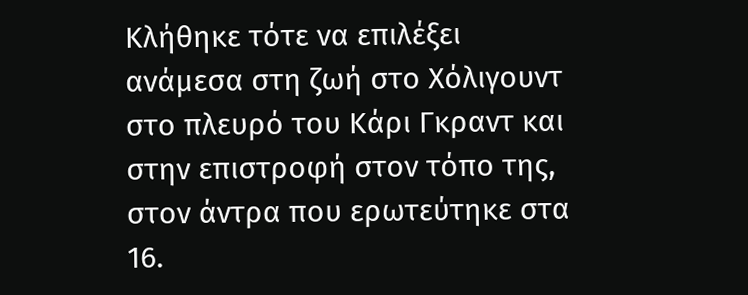Κλήθηκε τότε να επιλέξει ανάμεσα στη ζωή στο Χόλιγουντ στο πλευρό του Κάρι Γκραντ και στην επιστροφή στον τόπο της, στον άντρα που ερωτεύτηκε στα 16.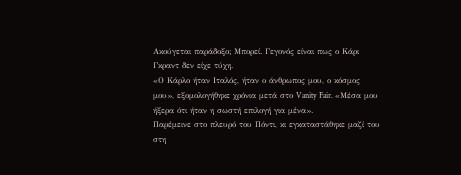Ακούγεται παράδοξο; Μπορεί. Γεγονός είναι πως ο Κάρι Γκραντ δεν είχε τύχη.
«Ο Κάρλο ήταν Ιταλός, ήταν ο άνθρωπος μου, ο κόσμος μου», εξομολογήθηκε χρόνια μετά στο Vanity Fair. «Μέσα μου ήξερα ότι ήταν η σωστή επιλογή για μένα».
Παρέμεινε στο πλευρό του Πόντι, κι εγκαταστάθηκε μαζί του στη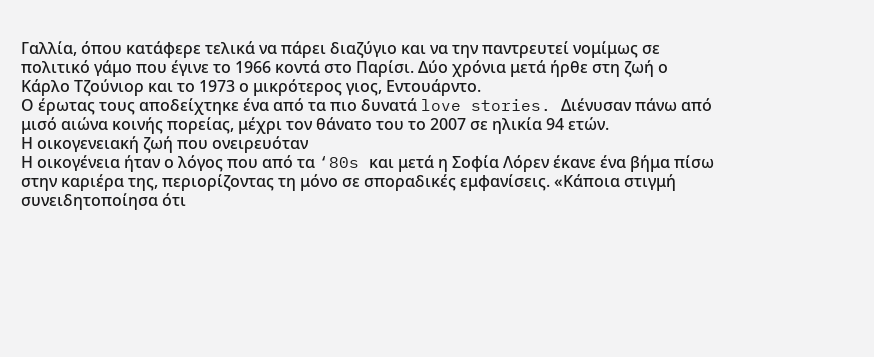Γαλλία, όπου κατάφερε τελικά να πάρει διαζύγιο και να την παντρευτεί νομίμως σε πολιτικό γάμο που έγινε το 1966 κοντά στο Παρίσι. Δύο χρόνια μετά ήρθε στη ζωή ο Κάρλο Τζούνιορ και το 1973 ο μικρότερος γιος, Εντουάρντο.
Ο έρωτας τους αποδείχτηκε ένα από τα πιο δυνατά love stories. Διένυσαν πάνω από μισό αιώνα κοινής πορείας, μέχρι τον θάνατο του το 2007 σε ηλικία 94 ετών.
Η οικογενειακή ζωή που ονειρευόταν
Η οικογένεια ήταν ο λόγος που από τα ‘80s και μετά η Σοφία Λόρεν έκανε ένα βήμα πίσω στην καριέρα της, περιορίζοντας τη μόνο σε σποραδικές εμφανίσεις. «Κάποια στιγμή συνειδητοποίησα ότι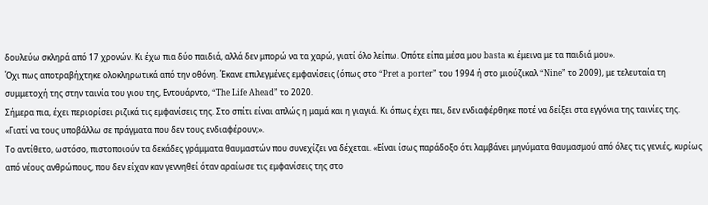δουλεύω σκληρά από 17 χρονών. Κι έχω πια δύο παιδιά, αλλά δεν μπορώ να τα χαρώ, γιατί όλο λείπω. Οπότε είπα μέσα μου basta κι έμεινα με τα παιδιά μου».
Όχι πως αποτραβήχτηκε ολοκληρωτικά από την οθόνη. Έκανε επιλεγμένες εμφανίσεις (όπως στο “Pret a porter” του 1994 ή στο μιούζικαλ “Nine” το 2009), με τελευταία τη συμμετοχή της στην ταινία του γιου της, Εντουάρντο, “The Life Ahead” το 2020.
Σήμερα πια, έχει περιορίσει ριζικά τις εμφανίσεις της. Στο σπίτι είναι απλώς η μαμά και η γιαγιά. Κι όπως έχει πει, δεν ενδιαφέρθηκε ποτέ να δείξει στα εγγόνια της ταινίες της. «Γιατί να τους υποβάλλω σε πράγματα που δεν τους ενδιαφέρουν;».
Το αντίθετο, ωστόσο, πιστοποιούν τα δεκάδες γράμματα θαυμαστών που συνεχίζει να δέχεται. «Είναι ίσως παράδοξο ότι λαμβάνει μηνύματα θαυμασμού από όλες τις γενιές, κυρίως από νέους ανθρώπους, που δεν είχαν καν γεννηθεί όταν αραίωσε τις εμφανίσεις της στο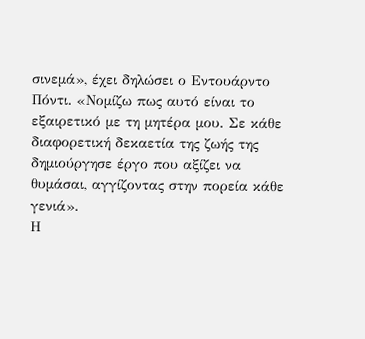σινεμά», έχει δηλώσει ο Εντουάρντο Πόντι. «Νομίζω πως αυτό είναι το εξαιρετικό με τη μητέρα μου. Σε κάθε διαφορετική δεκαετία της ζωής της δημιούργησε έργο που αξίζει να θυμάσαι, αγγίζοντας στην πορεία κάθε γενιά».
Η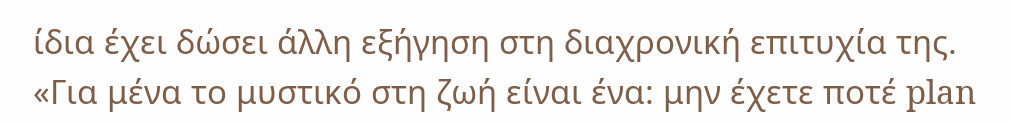ίδια έχει δώσει άλλη εξήγηση στη διαχρονική επιτυχία της. «Για μένα το μυστικό στη ζωή είναι ένα: μην έχετε ποτέ plan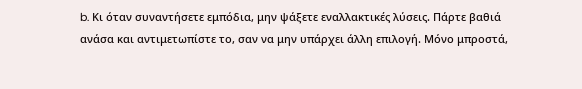b. Κι όταν συναντήσετε εμπόδια, μην ψάξετε εναλλακτικές λύσεις. Πάρτε βαθιά ανάσα και αντιμετωπίστε το, σαν να μην υπάρχει άλλη επιλογή. Μόνο μπροστά,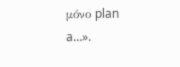μόνο plan a…».